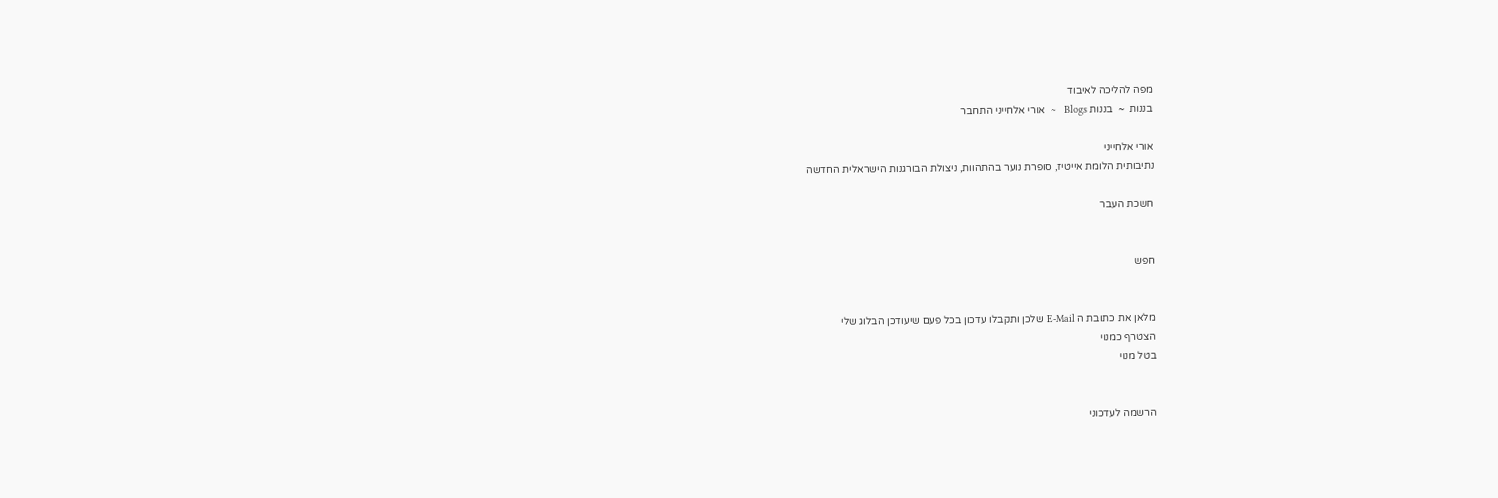מפה להליכה לאיבוד
בננות  ~  בננות Blogs   ~  אורי אלחייני התחבר

אורי אלחייני
נתיבותית הלומת אייטיז, סופרת נוער בהתהוות, ניצולת הבורגנות הישראלית החדשה

חשכת העבר


חפש


מלאן את כתובת ה E-Mail שלכן ותקבלו עדכון בכל פעם שיעודכן הבלוג שלי
הצטרף כמנוי
בטל מנוי


הרשמה לעדכוני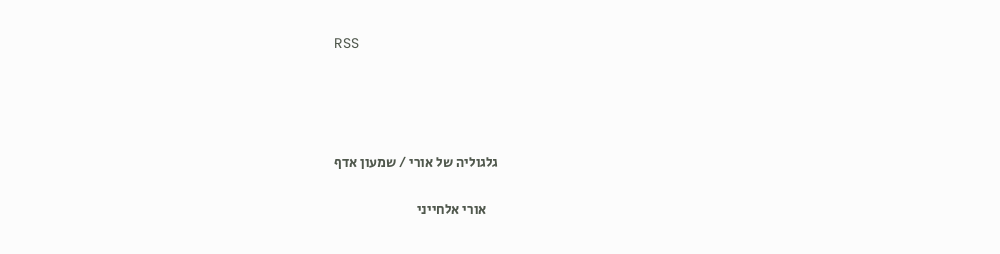RSS




גלגוליה של אורי / שמעון אדף

    אורי אלחייני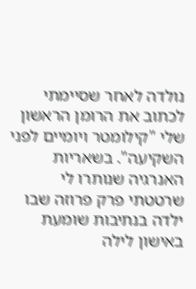נולדה לאחר שסיימתי לכתוב את הרומן הראשון שלי "קילומטר ויומיים לפני השקיעה". בשאריות האנרגיה שנותרו לי שרטטתי פרק פרוזה שבו ילדה בנתיבות שומעת באישון לילה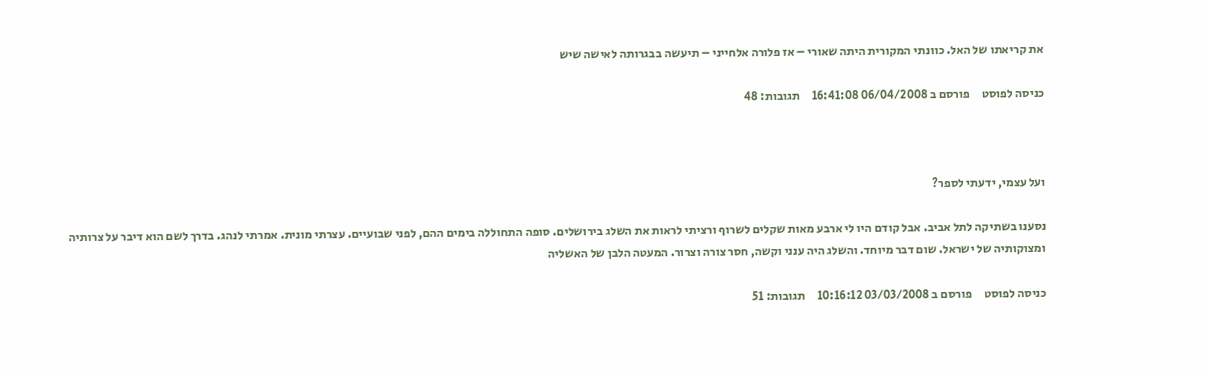את קריאתו של האל. כוונתי המקורית היתה שאורי – אז פלורה אלחייני – תיעשה בבגרותה לאישה שיש

כניסה לפוסט     פורסם ב 06/04/2008 16:41:08     תגובות: 48



ועל עצמי, ידעתי לספר?

נסענו בשתיקה לתל אביב. אבל קודם היו לי ארבע מאות שקלים לשרוף ורציתי לראות את השלג בירושלים. סופה התחוללה בימים ההם, לפני שבועיים. עצרתי מונית. אמרתי לנהג. בדרך לשם הוא דיבר על צרותיה ומצוקותיה של ישראל. שום דבר מיוחד. והשלג היה ענני וקשה, חסר צורה וצרור. המעטה הלבן של האשליה

כניסה לפוסט     פורסם ב 03/03/2008 10:16:12     תגובות: 51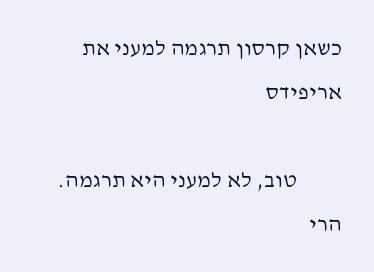כשאן קרסון תרגמה למעני את אריפידס

          טוב, לא למעני היא תרגמה. הרי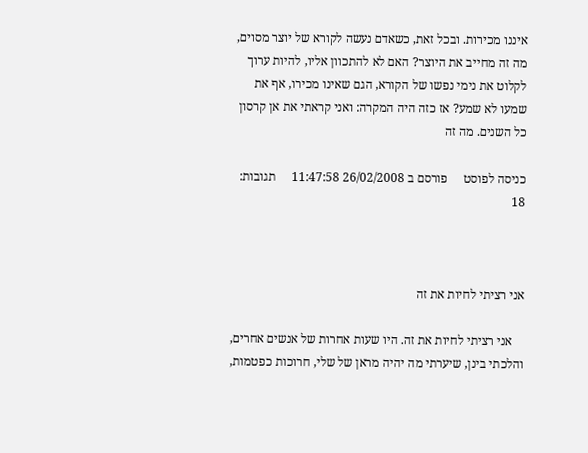איננו מכירות. ובכל זאת, כשאדם נעשה לקורא של יוצר מסוים, מה זה מחייב את היוצר? האם לא להתכוון אליו, להיות ערוך לקלוט את נימי נפשו של הקורא, הגם שאינו מכירו, אף את שמעו לא שמע? אז כזה היה המקרה: ואני קראתי את אן קרסון כל השנים. מה זה

כניסה לפוסט     פורסם ב 26/02/2008 11:47:58     תגובות: 18



אני רציתי לחיות את זה

    אני רציתי לחיות את זה. היו שעות אחרות של אנשים אחרים, והלכתי בינן, שיערתי מה יהיה מראן של שלי, חרוכות כפטמות,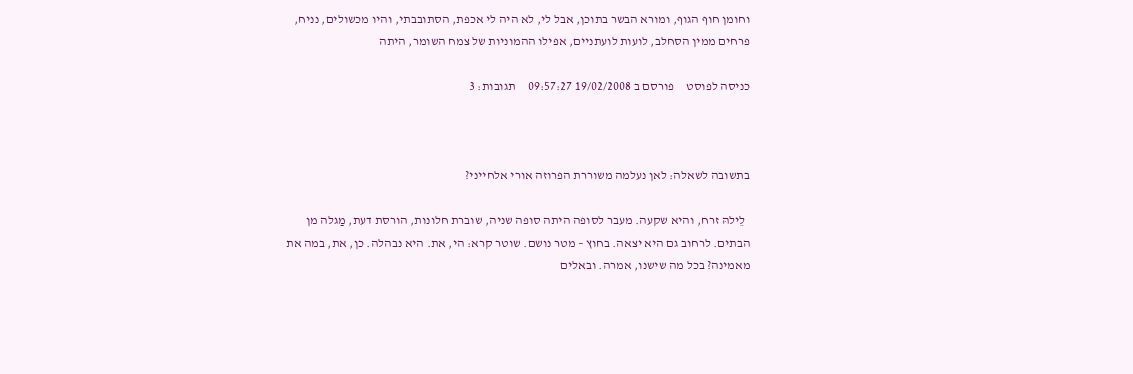וחומן חוף הגוף, ומורא הבשר בתוכן, אבל לי, לא היה לי אכפת, הסתובבתי, והיו מכשולים, נניח, פרחים ממין הסחלב, לועות לועתניים, אפילו ההמוניות של צמח השומר, היתה

כניסה לפוסט     פורסם ב 19/02/2008 09:57:27     תגובות: 3



בתשובה לשאלה: לאן נעלמה משוררת הפרוזה אורי אלחייני?

  לֵילהּ זרח, והיא שקעה. מעבר לסופה היתה סופה שניה, שוברת חלונות, הורסת דעת, מַגלה מן הבתים. לרחוב גם היא יצאה. בחוץ – מטר נושם. שוטר קרא: הי, את. היא נבהלה. כן, את, במה את מאמינה? בכל מה שישנו, אמרה. ובאלים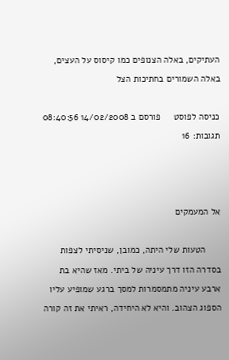העתיקים, באלה הצנופים כמו קיסוס על העצים, באלה השמורים בחתיכות הצל

כניסה לפוסט     פורסם ב 14/02/2008 08:40:56     תגובות: 16



אל המעמקים

      הטעות שלי היתה, כמובן, שניסיתי לצפות בסדרה הזו דרך עיניה של ביתי. מאז שהיא בת ארבע עיניה מתמסמרות למסך ברגע שמופיע עליו הספוג הצהוב. והיא לא היחידה, ראיתי את זה קורה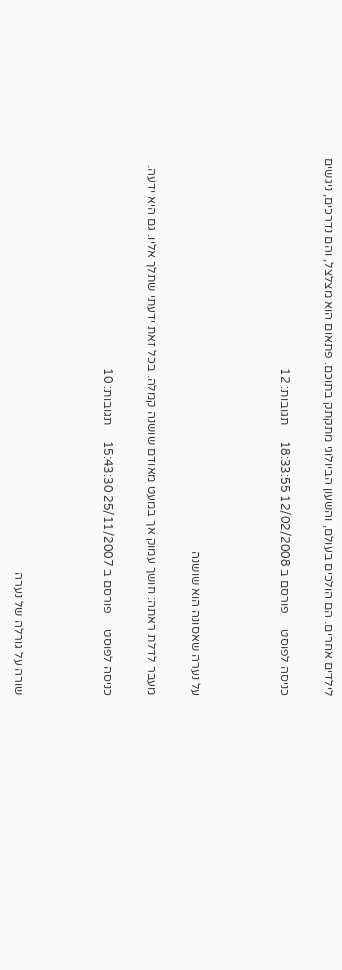לילדים אחרים. הם הולכים בעולם, והשעון הביולוגי מתקתק בתוכם. פתאום הוא מצלצל, והם נדרכים, ניגשים

כניסה לפוסט     פורסם ב 12/02/2008 18:33:55     תגובות: 12



על נערה שאסונה הוא שושנה

מעבר לדלת ראתה: חושך עמוק אך במעט מאודם שושנה קמלה. בכל זאת ידעתי שתלך אליו. גם היא ידעה.

כניסה לפוסט     פורסם ב 25/11/2007 15:43:30     תגובות: 10



שורה על גורלה של נערה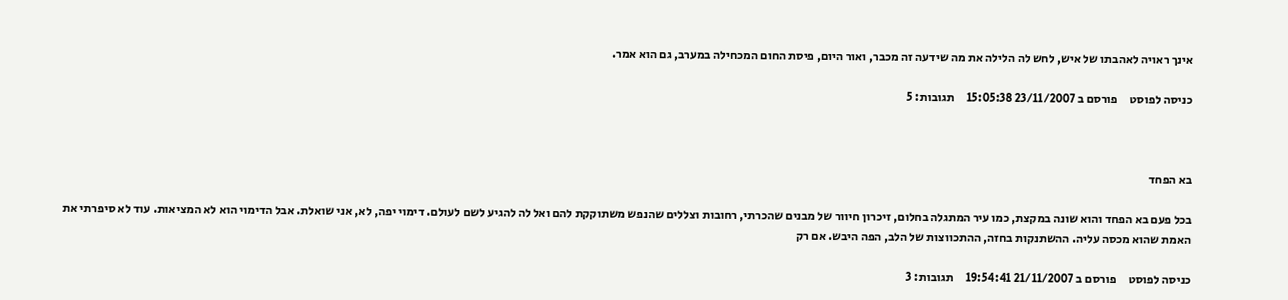אינך ראויה לאהבתו של איש, לחש לה הלילה את מה שידעה זה מכבר, ואור היום, פיסת החום המכחילה במערב, גם הוא אמר.

כניסה לפוסט     פורסם ב 23/11/2007 15:05:38     תגובות: 5



בא הפחד

בכל פעם בא הפחד והוא שונה במקצת, כמו עיר המתגלה בחלום, זיכרון חיוור של מבנים שהכרתי, רחובות וצללים שהנפש משתוקקת להם ואל לה להגיע לשם לעולם. דימוי יפה, לא, אני שואלת. אבל הדימוי הוא לא המציאות. עוד לא סיפרתי את האמת שהוא מכסה עליה. ההשתנקות בחזה, ההתכווצות של הלב, הפה היבש. אם רק

כניסה לפוסט     פורסם ב 21/11/2007 19:54:41     תגובות: 3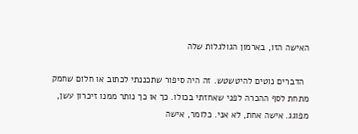האישה הזו, בארמון הגולגלות שלה

  הדברים נוטים להיטשטש. זה היה סיפור שתכננתי לכתוב או חלום שחמק מתחת לסף ההכרה לפני שאחזתי בכולו. כך או כך נותר ממנו זיכרון עשן, מפוגג. אישה אחת, לא אני. כלומר, אישה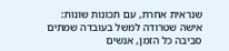שנראית אחרת, עם תכונות שונות: אישה שטרודה למשל בעובדה שמתים סביבה כל הזמן, אנשים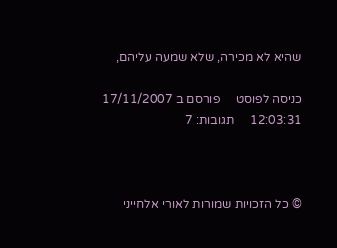שהיא לא מכירה, שלא שמעה עליהם,

כניסה לפוסט     פורסם ב 17/11/2007 12:03:31     תגובות: 7



© כל הזכויות שמורות לאורי אלחייני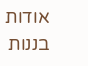אודות בננות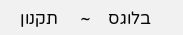בלוגס    ~     תקנון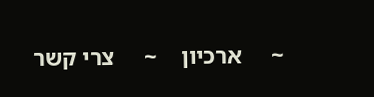~     ארכיון    ~     צרי קשר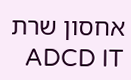אחסון שרת ADCD IT